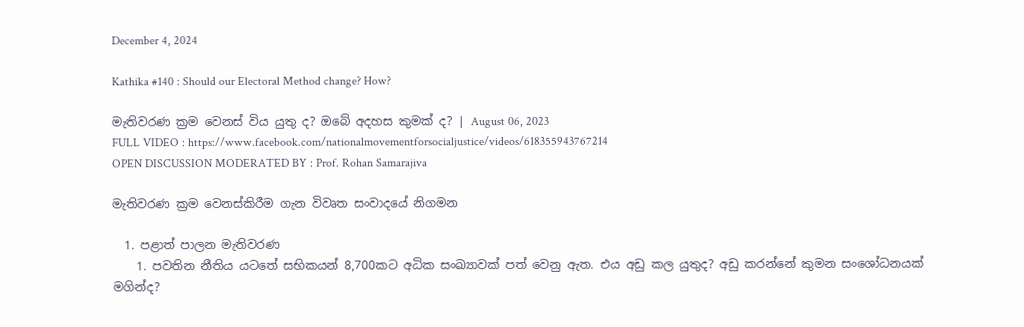December 4, 2024

Kathika #140 : Should our Electoral Method change? How?

මැතිවරණ ක්‍රම වෙනස් විය යුතු ද? ඔබේ අදහස කුමක් ද? | August 06, 2023
FULL VIDEO : https://www.facebook.com/nationalmovementforsocialjustice/videos/618355943767214
OPEN DISCUSSION MODERATED BY : Prof. Rohan Samarajiva

මැතිවරණ ක්‍රම වෙනස්කිරීම ගැන විවෘත සංවාදයේ නිගමන

  1. පළාත් පාලන මැතිවරණ
    1. පවතින නීතිය යටතේ සභිකයන් 8,700කට අධික සංඛ්‍යාවක් පත් වෙනු ඇත. එය අඩු කල යුතුද? අඩු කරන්නේ කුමන සංශෝධනයක් මගින්ද?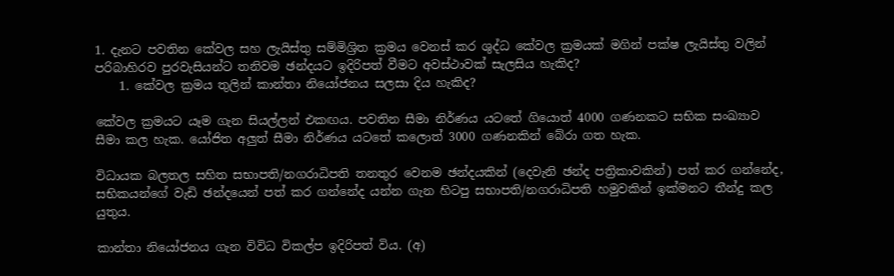1. දැනට පවතින කේවල සහ ලැයිස්තු සම්මිශ්‍රිත ක්‍රමය වෙනස් කර ශුද්ධ කේවල ක්‍රමයක් මගින් පක්ෂ ලැයිස්තු වලින් පරිබාහිරව පුරවැසියන්ට තනිවම ඡන්දයට ඉදිරිපත් වීමට අවස්ථාවක් සැලසිය හැකිද?
    1. කේවල ක්‍රමය තුලින් කාන්තා නියෝජනය සලසා දිය හැකිද?

කේවල ක්‍රමයට යෑම ගැන සියල්ලන් එකඟය. පවතින සීමා නිර්ණය යටතේ ගියොත් 4000 ගණනකට සභික සංඛ්‍යාව සීමා කල හැක. යෝජිත අලුත් සීමා නිර්ණය යටතේ කලොත් 3000 ගණනකින් බේරා ගත හැක.

විධායක බලතල සහිත සභාපති/නගරාධිපති තනතුර වෙනම ඡන්දයකින් (දෙවැනි ඡන්ද පත්‍රිකාවකින්) පත් කර ගන්නේද, සභිකයන්ගේ වැඩි ඡන්දයෙන් පත් කර ගන්නේද යන්න ගැන හිටපු සභාපති/නගරාධිපති හමුවකින් ඉක්මනට තීන්දු කල යුතුය.

කාන්තා නියෝජනය ගැන විවිධ විකල්ප ඉදිරිපත් විය. (අ)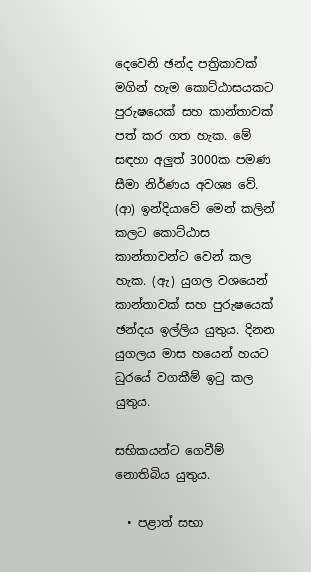දෙවෙනි ඡන්ද පත්‍රිකාවක් මගින් හැම කොට්ඨාසයකට පුරුෂයෙක් සහ කාන්තාවක් පත් කර ගත හැක. මේ සඳහා අලුත් 3000ක පමණ සීමා නිර්ණය අවශ්‍ය වේ. (ආ) ඉන්දියාවේ මෙන් කලින් කලට කොට්ඨාස කාන්තාවන්ට වෙන් කල හැක. (ඇ) යුගල වශයෙන් කාන්තාවක් සහ පුරුෂයෙක් ඡන්දය ඉල්ලිය යුතුය. දිනන යුගලය මාස හයෙන් හයට ධුරයේ වගකීම් ඉටු කල යුතුය.

සභිකයන්ට ගෙවීම් නොතිබිය යුතුය.

  • පළාත් සභා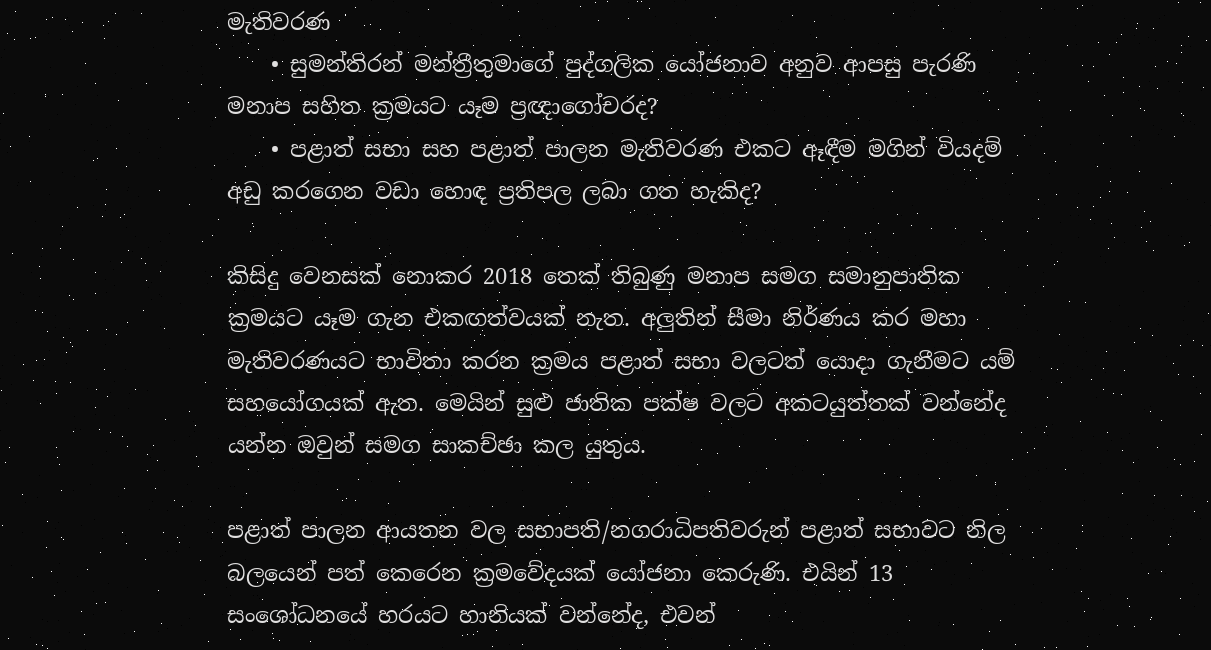මැතිවරණ
    • සුමන්තිරන් මන්ත්‍රීතුමාගේ පුද්ගලික යෝජනාව අනුව ආපසු පැරණි මනාප සහිත ක්‍රමයට යෑම ප්‍රඥාගෝචරද?
    • පළාත් සභා සහ පළාත් පාලන මැතිවරණ එකට ඈඳීම මගින් වියදම් අඩු කරගෙන වඩා හොඳ ප්‍රතිපල ලබා ගත හැකිද?

කිසිදු වෙනසක් නොකර 2018 තෙක් තිබුණු මනාප සමග සමානුපාතික ක්‍රමයට යෑම ගැන එකඟත්වයක් නැත. අලුතින් සීමා නිර්ණය කර මහා මැතිවරණයට භාවිතා කරන ක්‍රමය පළාත් සභා වලටත් යොදා ගැනීමට යම් සහයෝගයක් ඇත. මෙයින් සුළු ජාතික පක්ෂ වලට අකටයුත්තක් වන්නේද යන්න ඔවුන් සමග සාකච්ඡා කල යුතුය.

පළාත් පාලන ආයතන වල සභාපති/නගරාධිපතිවරුන් පළාත් සභාවට නිල බලයෙන් පත් කෙරෙන ක්‍රමවේදයක් යෝජනා කෙරුණි. එයින් 13 සංශෝධනයේ හරයට හානියක් වන්නේද, එවන්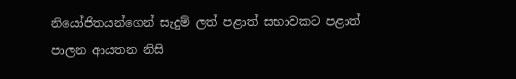නියෝජිතයන්ගෙන් සැදුම් ලත් පළාත් සභාවකට පළාත් පාලන ආයතන නිසි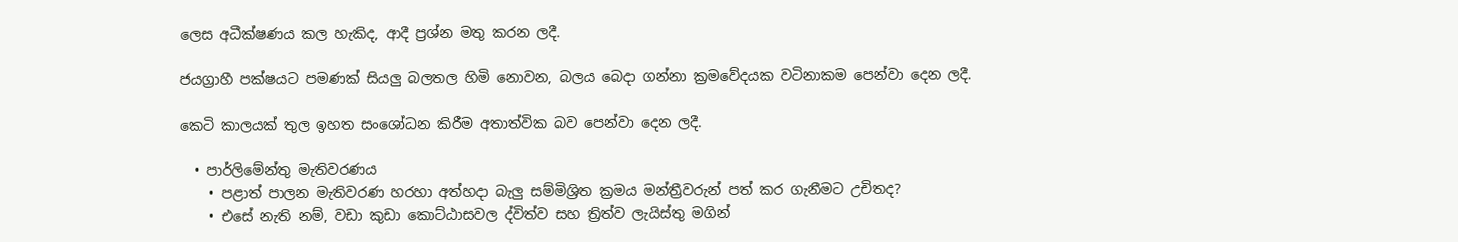ලෙස අධීක්ෂණය කල හැකිද, ආදී ප්‍රශ්න මතු කරන ලදී.

ජයග්‍රාහී පක්ෂයට පමණක් සියලු බලතල හිමි නොවන, බලය බෙදා ගන්නා ක්‍රමවේදයක වටිනාකම පෙන්වා දෙන ලදී.

කෙටි කාලයක් තුල ඉහත සංශෝධන කිරීම අතාත්වික බව පෙන්වා දෙන ලදී.

  • පාර්ලිමේන්තු මැතිවරණය
    • පළාත් පාලන මැතිවරණ හරහා අත්හදා බැලු සම්මිශ්‍රිත ක්‍රමය මන්ත්‍රීවරුන් පත් කර ගැනීමට උචිතද?
    • එසේ නැති නම්, වඩා කුඩා කොට්ඨාසවල ද්විත්ව සහ ත්‍රිත්ව ලැයිස්තු මගින්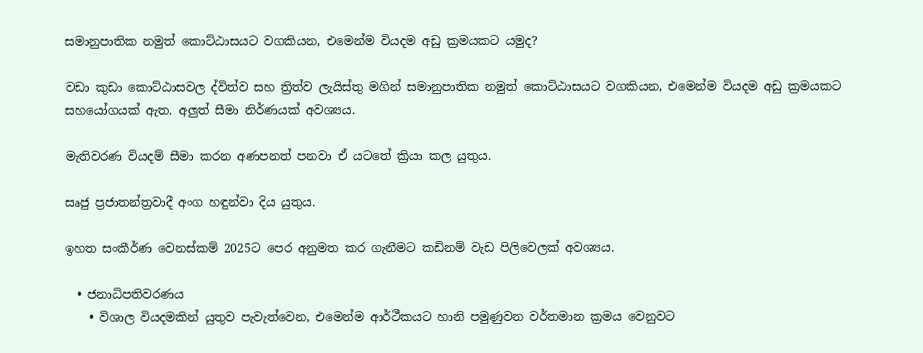සමානුපාතික නමුත් කොට්ඨාසයට වගකියන, එමෙන්ම වියදම අඩු ක්‍රමයකට යමුද?

වඩා කුඩා කොට්ඨාසවල ද්විත්ව සහ ත්‍රිත්ව ලැයිස්තු මගින් සමානුපාතික නමුත් කොට්ඨාසයට වගකියන, එමෙන්ම වියදම අඩු ක්‍රමයකට සහයෝගයක් ඇත. අලුත් සීමා නිර්ණයක් අවශ්‍යය.

මැතිවරණ වියදම් සීමා කරන අණපනත් පනවා ඒ යටතේ ක්‍රියා කල යුතුය.

සෘජු ප්‍රජාතන්ත්‍රවාදී අංග හඳුන්වා දිය යුතුය.

ඉහත සංකීර්ණ වෙනස්කම් 2025ට පෙර අනුමත කර ගැනීමට කඩිනම් වැඩ පිලිවෙලක් අවශ්‍යය.

  • ජනාධිපතිවරණය
    • විශාල වියදමකින් යුතුව පැවැත්වෙන, එමෙන්ම ආර්ථීකයට හානි පමුණුවන වර්තමාන ක්‍රමය වෙනුවට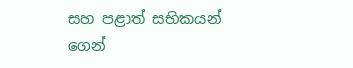සහ පළාත් සභිකයන් ගෙන්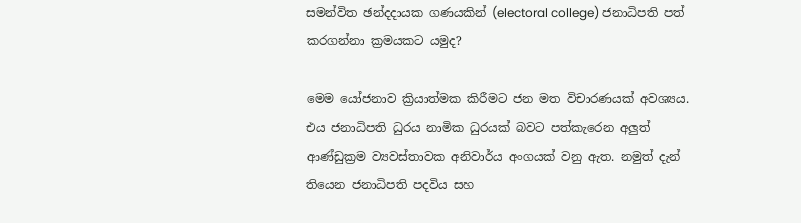සමන්විත ඡන්දදායක ගණයකින් (electoral college) ජනාධිපති පත් කරගන්නා ක්‍රමයකට යමුද?

මෙම යෝජනාව ක්‍රියාත්මක කිරීමට ජන මත විචාරණයක් අවශ්‍යය. එය ජනාධිපති ධුරය නාමික ධුරයක් බවට පත්කැරෙන අලුත් ආණ්ඩුක්‍රම ව්‍යවස්තාවක අනිවාර්ය අංගයක් වනු ඇත. නමුත් දැන් තියෙන ජනාධිපති පදවිය සහ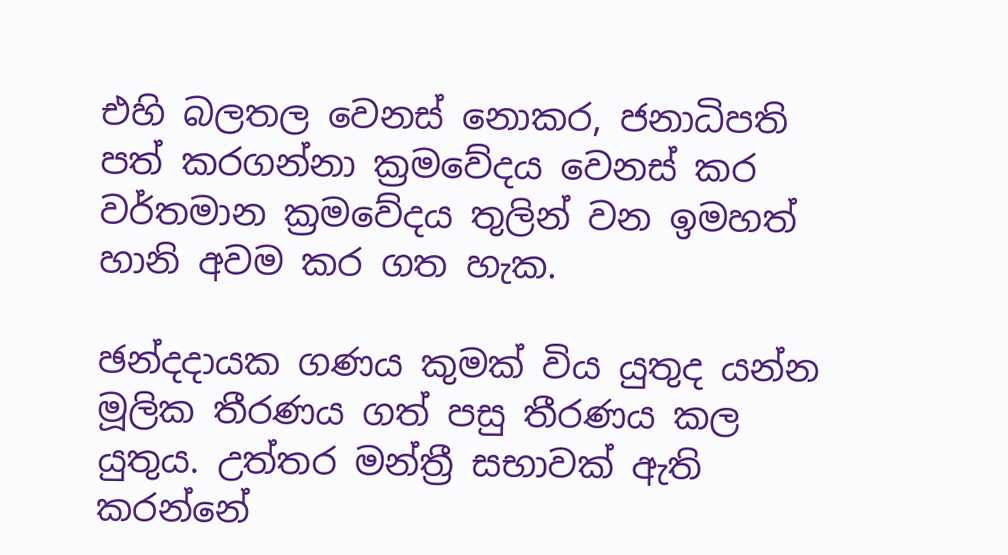එහි බලතල වෙනස් නොකර, ජනාධිපති පත් කරගන්නා ක්‍රමවේදය වෙනස් කර වර්තමාන ක්‍රමවේදය තුලින් වන ඉමහත් හානි අවම කර ගත හැක.

ඡන්දදායක ගණය කුමක් විය යුතුද යන්න මූලික තීරණය ගත් පසු තීරණය කල යුතුය. උත්තර මන්ත්‍රී සභාවක් ඇති කරන්නේ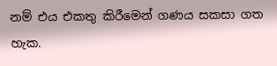නම් එය එකතු කිරීමෙන් ගණය සකසා ගත හැක.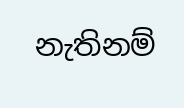නැතිනම්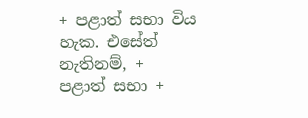+ පළාත් සභා විය හැක. එසේත් නැතිනම්, + පළාත් සභා +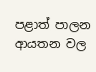පළාත් පාලන ආයතන වල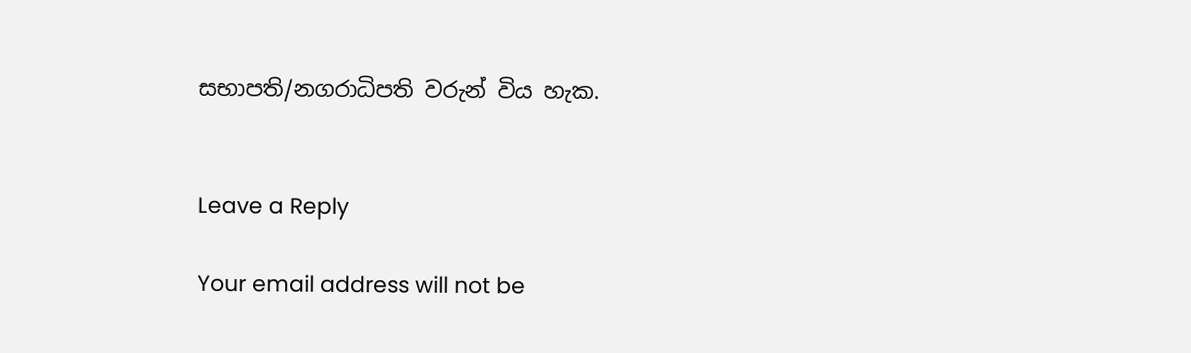සභාපති/නගරාධිපති වරුන් විය හැක.


Leave a Reply

Your email address will not be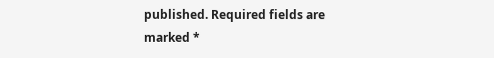published. Required fields are marked *